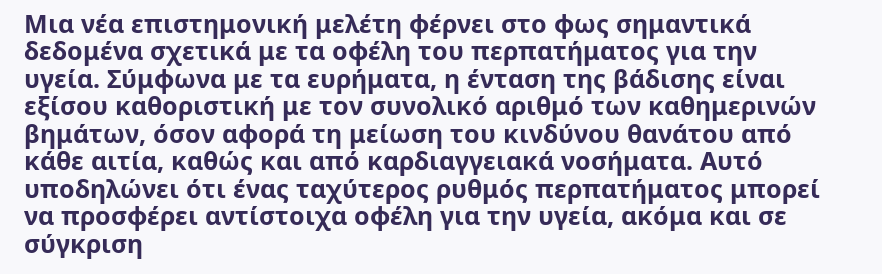Μια νέα επιστημονική μελέτη φέρνει στο φως σημαντικά δεδομένα σχετικά με τα οφέλη του περπατήματος για την υγεία. Σύμφωνα με τα ευρήματα, η ένταση της βάδισης είναι εξίσου καθοριστική με τον συνολικό αριθμό των καθημερινών βημάτων, όσον αφορά τη μείωση του κινδύνου θανάτου από κάθε αιτία, καθώς και από καρδιαγγειακά νοσήματα. Αυτό υποδηλώνει ότι ένας ταχύτερος ρυθμός περπατήματος μπορεί να προσφέρει αντίστοιχα οφέλη για την υγεία, ακόμα και σε σύγκριση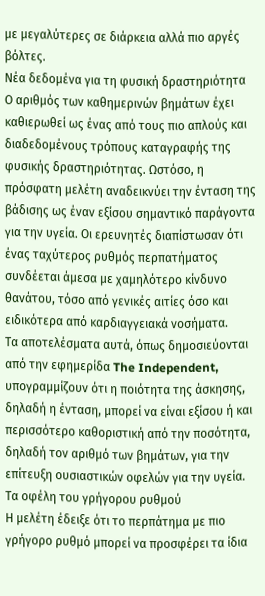με μεγαλύτερες σε διάρκεια αλλά πιο αργές βόλτες.
Νέα δεδομένα για τη φυσική δραστηριότητα
Ο αριθμός των καθημερινών βημάτων έχει καθιερωθεί ως ένας από τους πιο απλούς και διαδεδομένους τρόπους καταγραφής της φυσικής δραστηριότητας. Ωστόσο, η πρόσφατη μελέτη αναδεικνύει την ένταση της βάδισης ως έναν εξίσου σημαντικό παράγοντα για την υγεία. Οι ερευνητές διαπίστωσαν ότι ένας ταχύτερος ρυθμός περπατήματος συνδέεται άμεσα με χαμηλότερο κίνδυνο θανάτου, τόσο από γενικές αιτίες όσο και ειδικότερα από καρδιαγγειακά νοσήματα.
Τα αποτελέσματα αυτά, όπως δημοσιεύονται από την εφημερίδα The Independent, υπογραμμίζουν ότι η ποιότητα της άσκησης, δηλαδή η ένταση, μπορεί να είναι εξίσου ή και περισσότερο καθοριστική από την ποσότητα, δηλαδή τον αριθμό των βημάτων, για την επίτευξη ουσιαστικών οφελών για την υγεία.
Τα οφέλη του γρήγορου ρυθμού
Η μελέτη έδειξε ότι το περπάτημα με πιο γρήγορο ρυθμό μπορεί να προσφέρει τα ίδια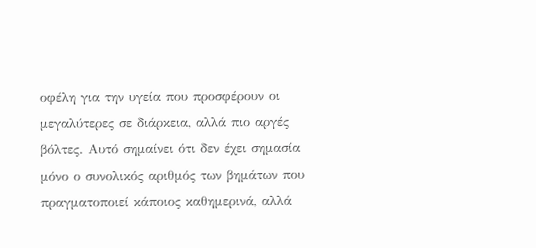οφέλη για την υγεία που προσφέρουν οι μεγαλύτερες σε διάρκεια, αλλά πιο αργές βόλτες. Αυτό σημαίνει ότι δεν έχει σημασία μόνο ο συνολικός αριθμός των βημάτων που πραγματοποιεί κάποιος καθημερινά, αλλά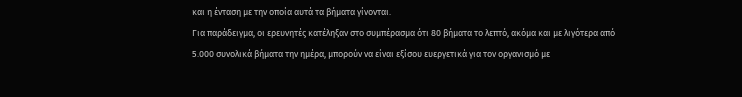και η ένταση με την οποία αυτά τα βήματα γίνονται.
Για παράδειγμα, οι ερευνητές κατέληξαν στο συμπέρασμα ότι 80 βήματα το λεπτό, ακόμα και με λιγότερα από 5.000 συνολικά βήματα την ημέρα, μπορούν να είναι εξίσου ευεργετικά για τον οργανισμό με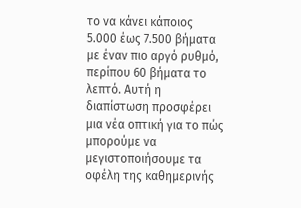το να κάνει κάποιος 5.000 έως 7.500 βήματα με έναν πιο αργό ρυθμό, περίπου 60 βήματα το λεπτό. Αυτή η διαπίστωση προσφέρει μια νέα οπτική για το πώς μπορούμε να μεγιστοποιήσουμε τα οφέλη της καθημερινής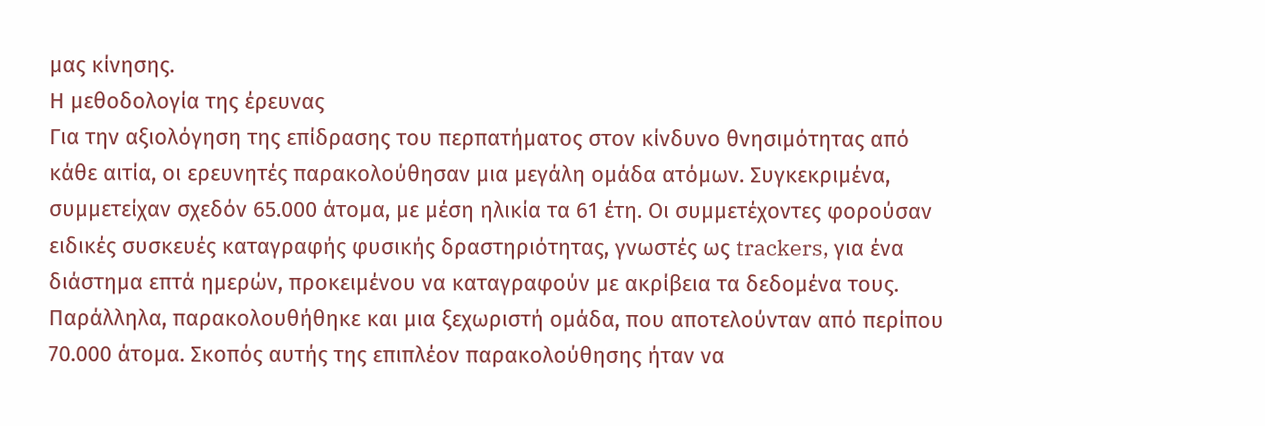μας κίνησης.
Η μεθοδολογία της έρευνας
Για την αξιολόγηση της επίδρασης του περπατήματος στον κίνδυνο θνησιμότητας από κάθε αιτία, οι ερευνητές παρακολούθησαν μια μεγάλη ομάδα ατόμων. Συγκεκριμένα, συμμετείχαν σχεδόν 65.000 άτομα, με μέση ηλικία τα 61 έτη. Οι συμμετέχοντες φορούσαν ειδικές συσκευές καταγραφής φυσικής δραστηριότητας, γνωστές ως trackers, για ένα διάστημα επτά ημερών, προκειμένου να καταγραφούν με ακρίβεια τα δεδομένα τους.
Παράλληλα, παρακολουθήθηκε και μια ξεχωριστή ομάδα, που αποτελούνταν από περίπου 70.000 άτομα. Σκοπός αυτής της επιπλέον παρακολούθησης ήταν να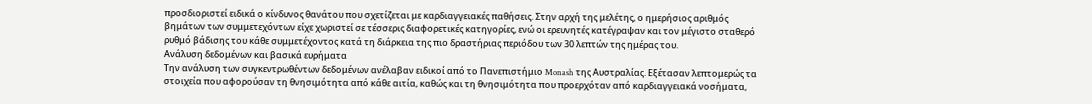προσδιοριστεί ειδικά ο κίνδυνος θανάτου που σχετίζεται με καρδιαγγειακές παθήσεις. Στην αρχή της μελέτης, ο ημερήσιος αριθμός βημάτων των συμμετεχόντων είχε χωριστεί σε τέσσερις διαφορετικές κατηγορίες, ενώ οι ερευνητές κατέγραψαν και τον μέγιστο σταθερό ρυθμό βάδισης του κάθε συμμετέχοντος κατά τη διάρκεια της πιο δραστήριας περιόδου των 30 λεπτών της ημέρας του.
Ανάλυση δεδομένων και βασικά ευρήματα
Την ανάλυση των συγκεντρωθέντων δεδομένων ανέλαβαν ειδικοί από το Πανεπιστήμιο Monash της Αυστραλίας. Εξέτασαν λεπτομερώς τα στοιχεία που αφορούσαν τη θνησιμότητα από κάθε αιτία, καθώς και τη θνησιμότητα που προερχόταν από καρδιαγγειακά νοσήματα,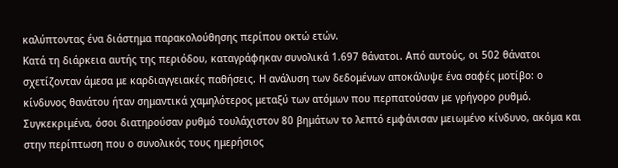καλύπτοντας ένα διάστημα παρακολούθησης περίπου οκτώ ετών.
Κατά τη διάρκεια αυτής της περιόδου, καταγράφηκαν συνολικά 1.697 θάνατοι. Από αυτούς, οι 502 θάνατοι σχετίζονταν άμεσα με καρδιαγγειακές παθήσεις. Η ανάλυση των δεδομένων αποκάλυψε ένα σαφές μοτίβο: ο κίνδυνος θανάτου ήταν σημαντικά χαμηλότερος μεταξύ των ατόμων που περπατούσαν με γρήγορο ρυθμό. Συγκεκριμένα, όσοι διατηρούσαν ρυθμό τουλάχιστον 80 βημάτων το λεπτό εμφάνισαν μειωμένο κίνδυνο, ακόμα και στην περίπτωση που ο συνολικός τους ημερήσιος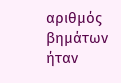αριθμός βημάτων ήταν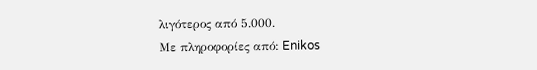λιγότερος από 5.000.
Με πληροφορίες από: Enikos